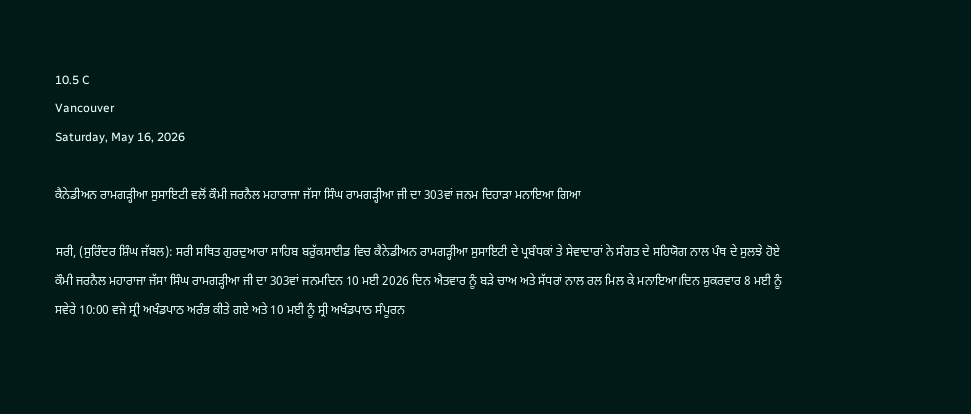10.5 C
Vancouver
Saturday, May 16, 2026

ਕੈਨੇਡੀਅਨ ਰਾਮਗੜ੍ਹੀਆ ਸੁਸਾਇਟੀ ਵਲੋਂ ਕੌਮੀ ਜਰਨੈਲ ਮਹਾਰਾਜਾ ਜੱਸਾ ਸਿੰਘ ਰਾਮਗੜ੍ਹੀਆ ਜੀ ਦਾ 303ਵਾਂ ਜਨਮ ਦਿਹਾੜਾ ਮਨਾਇਆ ਗਿਆ

ਸਰੀ, (ਸੁਰਿੰਦਰ ਸ਼ਿੰਘ ਜੱਬਲ): ਸਰੀ ਸਥਿਤ ਗੁਰਦੁਆਰਾ ਸਾਹਿਬ ਬਰੁੱਕਸਾਈਡ ਵਿਚ ਕੈਨੇਡੀਅਨ ਰਾਮਗੜ੍ਹੀਆ ਸੁਸਾਇਟੀ ਦੇ ਪ੍ਰਬੰਧਕਾਂ ਤੇ ਸੇਵਾਦਾਰਾਂ ਨੇ ਸੰਗਤ ਦੇ ਸਹਿਯੋਗ ਨਾਲ ਪੰਥ ਦੇ ਸੁਲਝੇ ਹੋਏ ਕੌਮੀ ਜਰਨੈਲ ਮਹਾਰਾਜਾ ਜੱਸਾ ਸਿੰਘ ਰਾਮਗੜ੍ਹੀਆ ਜੀ ਦਾ 303ਵਾਂ ਜਨਮਦਿਨ 10 ਮਈ 2026 ਦਿਨ ਐਤਵਾਰ ਨੂੰ ਬੜੇ ਚਾਅ ਅਤੇ ਸੱਧਰਾਂ ਨਾਲ ਰਲ ਮਿਲ ਕੇ ਮਨਾਇਆ।ਦਿਨ ਸ਼ੁਕਰਵਾਰ 8 ਮਈ ਨੂੰ ਸਵੇਰੇ 10:00 ਵਜੇ ਸ੍ਰੀ ਅਖੰਡਪਾਠ ਅਰੰਭ ਕੀਤੇ ਗਏ ਅਤੇ 10 ਮਈ ਨੂੰ ਸ੍ਰੀ ਅਖੰਡਪਾਠ ਸੰਪੂਰਨ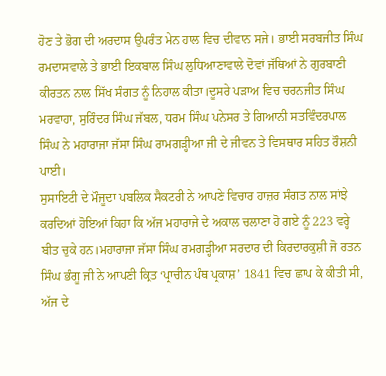ਹੋਣ ਤੇ ਭੋਗ ਦੀ ਅਰਦਾਸ ਉਪਰੰਤ ਮੇਨ ਹਾਲ ਵਿਚ ਦੀਵਾਨ ਸਜੇ। ਭਾਈ ਸਰਬਜੀਤ ਸਿੰਘ ਰਮਦਾਸਵਾਲੇ ਤੇ ਭਾਈ ਇਕਬਾਲ ਸਿੰਘ ਲੁਧਿਆਣਾਵਾਲੇ ਦੋਵਾਂ ਜੱਥਿਆਂ ਨੇ ਗੁਰਬਾਣੀ ਕੀਰਤਨ ਨਾਲ ਸਿੱਖ ਸੰਗਤ ਨੂੰ ਨਿਹਾਲ ਕੀਤਾ।ਦੂਸਰੇ ਪੜਾਅ ਵਿਚ ਚਰਨਜੀਤ ਸਿੰਘ ਮਰਵਾਹਾ, ਸੁਰਿੰਦਰ ਸਿੰਘ ਜੱਬਲ, ਧਰਮ ਸਿੰਘ ਪਨੇਸਰ ਤੇ ਗਿਆਨੀ ਸਤਵਿੰਦਰਪਾਲ ਸਿੰਘ ਨੇ ਮਹਾਰਾਜਾ ਜੱਸਾ ਸਿੰਘ ਰਾਮਗੜ੍ਹੀਆ ਜੀ ਦੇ ਜੀਵਨ ਤੇ ਵਿਸਥਾਰ ਸਹਿਤ ਰੌਸ਼ਨੀ ਪਾਈ।
ਸੁਸਾਇਟੀ ਦੇ ਮੌਜੂਦਾ ਪਬਲਿਕ ਸੈਕਟਰੀ ਨੇ ਆਪਣੇ ਵਿਚਾਰ ਹਾਜ਼ਰ ਸੰਗਤ ਨਾਲ ਸਾਂਝੇ ਕਰਦਿਆਂ ਹੋਇਆਂ ਕਿਹਾ ਕਿ ਅੱਜ ਮਹਾਰਾਜੇ ਦੇ ਅਕਾਲ ਚਲਾਣਾ ਹੋ ਗਏ ਨੂੰ 223 ਵਰ੍ਹੇ ਬੀਤ ਚੁਕੇ ਹਨ।ਮਹਾਰਾਜਾ ਜੱਸਾ ਸਿੰਘ ਰਮਗੜ੍ਹੀਆ ਸਰਦਾਰ ਦੀ ਕਿਰਦਾਰਕੁਸ਼ੀ ਜੋ ਰਤਨ ਸਿੰਘ ਭੰਗੂ ਜੀ ਨੇ ਆਪਣੀ ਕ੍ਰਿਤ ‘ਪ੍ਰਾਚੀਨ ਪੰਥ ਪ੍ਰਕਾਸ਼’ 1841 ਵਿਚ ਛਾਪ ਕੇ ਕੀਤੀ ਸੀ, ਅੱਜ ਦੇ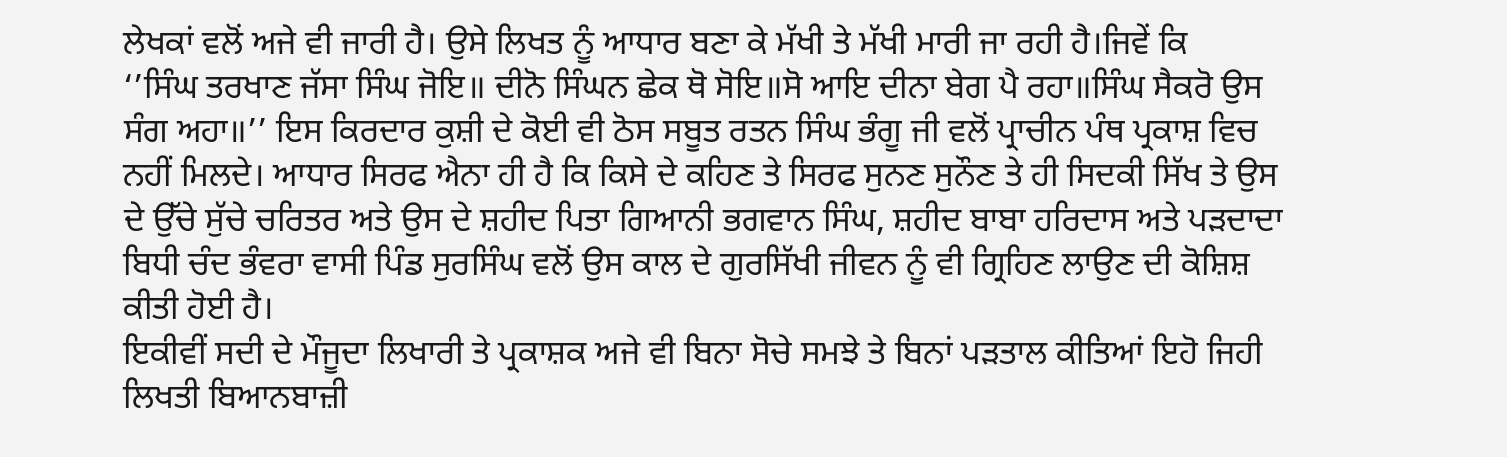ਲੇਖਕਾਂ ਵਲੋਂ ਅਜੇ ਵੀ ਜਾਰੀ ਹੈ। ਉਸੇ ਲਿਖਤ ਨੂੰ ਆਧਾਰ ਬਣਾ ਕੇ ਮੱਖੀ ਤੇ ਮੱਖੀ ਮਾਰੀ ਜਾ ਰਹੀ ਹੈ।ਜਿਵੇਂ ਕਿ
‘’ਸਿੰਘ ਤਰਖਾਣ ਜੱਸਾ ਸਿੰਘ ਜੋਇ॥ ਦੀਨੋ ਸਿੰਘਨ ਛੇਕ ਥੋ ਸੋਇ॥ਸੋ ਆਇ ਦੀਨਾ ਬੇਗ ਪੈ ਰਹਾ॥ਸਿੰਘ ਸੈਕਰੋ ਉਸ ਸੰਗ ਅਹਾ॥’’ ਇਸ ਕਿਰਦਾਰ ਕੁਸ਼ੀ ਦੇ ਕੋਈ ਵੀ ਠੋਸ ਸਬੂਤ ਰਤਨ ਸਿੰਘ ਭੰਗੂ ਜੀ ਵਲੋਂ ਪ੍ਰਾਚੀਨ ਪੰਥ ਪ੍ਰਕਾਸ਼ ਵਿਚ ਨਹੀਂ ਮਿਲਦੇ। ਆਧਾਰ ਸਿਰਫ ਐਨਾ ਹੀ ਹੈ ਕਿ ਕਿਸੇ ਦੇ ਕਹਿਣ ਤੇ ਸਿਰਫ ਸੁਨਣ ਸੁਨੌਣ ਤੇ ਹੀ ਸਿਦਕੀ ਸਿੱਖ ਤੇ ਉਸ ਦੇ ਉੱਚੇ ਸੁੱਚੇ ਚਰਿਤਰ ਅਤੇ ਉਸ ਦੇ ਸ਼ਹੀਦ ਪਿਤਾ ਗਿਆਨੀ ਭਗਵਾਨ ਸਿੰਘ, ਸ਼ਹੀਦ ਬਾਬਾ ਹਰਿਦਾਸ ਅਤੇ ਪੜਦਾਦਾ ਬਿਧੀ ਚੰਦ ਭੰਵਰਾ ਵਾਸੀ ਪਿੰਡ ਸੁਰਸਿੰਘ ਵਲੋਂ ਉਸ ਕਾਲ ਦੇ ਗੁਰਸਿੱਖੀ ਜੀਵਨ ਨੂੰ ਵੀ ਗ੍ਰਿਹਿਣ ਲਾਉਣ ਦੀ ਕੋਸ਼ਿਸ਼ ਕੀਤੀ ਹੋਈ ਹੈ।
ਇਕੀਵੀਂ ਸਦੀ ਦੇ ਮੌਜੂਦਾ ਲਿਖਾਰੀ ਤੇ ਪ੍ਰਕਾਸ਼ਕ ਅਜੇ ਵੀ ਬਿਨਾ ਸੋਚੇ ਸਮਝੇ ਤੇ ਬਿਨਾਂ ਪੜਤਾਲ ਕੀਤਿਆਂ ਇਹੋ ਜਿਹੀ ਲਿਖਤੀ ਬਿਆਨਬਾਜ਼ੀ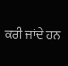ਕਰੀ ਜਾਂਦੇ ਹਨ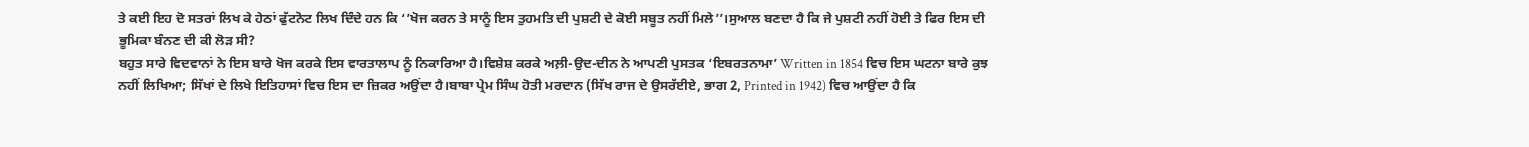ਤੇ ਕਈ ਇਹ ਦੋ ਸਤਰਾਂ ਲਿਖ ਕੇ ਹੇਠਾਂ ਫੁੱਟਨੋਟ ਲਿਖ ਦਿੰਦੇ ਹਨ ਕਿ ‘’ਖੋਜ ਕਰਨ ਤੇ ਸਾਨੂੰ ਇਸ ਤੁਹਮਤਿ ਦੀ ਪੁਸ਼ਟੀ ਦੇ ਕੋਈ ਸਬੂਤ ਨਹੀਂ ਮਿਲੇ’’।ਸੁਆਲ ਬਣਦਾ ਹੈ ਕਿ ਜੇ ਪੁਸ਼ਟੀ ਨਹੀਂ ਹੋਈ ਤੇ ਫਿਰ ਇਸ ਦੀ ਭੂਮਿਕਾ ਬੰਨਣ ਦੀ ਕੀ ਲੋੜ ਸੀ?
ਬਹੁਤ ਸਾਰੇ ਵਿਦਵਾਨਾਂ ਨੇ ਇਸ ਬਾਰੇ ਖੋਜ ਕਰਕੇ ਇਸ ਵਾਰਤਾਲਾਪ ਨੂੰ ਨਿਕਾਰਿਆ ਹੈ।ਵਿਸ਼ੇਸ਼ ਕਰਕੇ ਅਲ਼ੀ-ਉਦ-ਦੀਨ ਨੇ ਆਪਣੀ ਪੁਸਤਕ ‘ਇਬਰਤਨਾਮਾ’ Written in 1854 ਵਿਚ ਇਸ ਘਟਨਾ ਬਾਰੇ ਕੁਝ ਨਹੀਂ ਲਿਖਿਆ; ਸਿੱਖਾਂ ਦੇ ਲਿਖੇ ਇਤਿਹਾਸਾਂ ਵਿਚ ਇਸ ਦਾ ਜ਼ਿਕਰ ਅਉਂਦਾ ਹੈ।ਬਾਬਾ ਪ੍ਰੇਮ ਸਿੰਘ ਹੋਤੀ ਮਰਦਾਨ (ਸਿੱਖ ਰਾਜ ਦੇ ਉਸਰੱਈਏ, ਭਾਗ 2, Printed in 1942) ਵਿਚ ਆਉਂਦਾ ਹੈ ਕਿ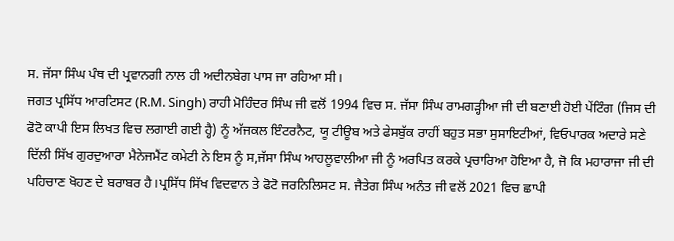ਸ. ਜੱਸਾ ਸਿੰਘ ਪੰਥ ਦੀ ਪ੍ਰਵਾਨਗੀ ਨਾਲ ਹੀ ਅਦੀਨਬੇਗ ਪਾਸ ਜਾ ਰਹਿਆ ਸੀ।
ਜਗਤ ਪ੍ਰਸਿੱਧ ਆਰਟਿਸਟ (R.M. Singh) ਰਾਹੀ ਮੋਹਿੰਦਰ ਸਿੰਘ ਜੀ ਵਲੋਂ 1994 ਵਿਚ ਸ. ਜੱਸਾ ਸਿੰਘ ਰਾਮਗੜ੍ਹੀਆ ਜੀ ਦੀ ਬਣਾਈ ਹੋਈ ਪੇਂਟਿੰਗ (ਜਿਸ ਦੀ ਫੋਟੋ ਕਾਪੀ ਇਸ ਲਿਖਤ ਵਿਚ ਲਗਾਈ ਗਈ ਹ੍ਹੈ) ਨੂੰ ਅੱਜਕਲ ਇੰਟਰਨੈਟ, ਯੂ ਟੀਊਬ ਅਤੇ ਫੇਸਬੁੱਕ ਰਾਹੀਂ ਬਹੁਤ ਸਭਾ ਸੁਸਾਇਟੀਆਂ, ਵਿਓਪਾਰਕ ਅਦਾਰੇ ਸਣੇ ਦਿੱਲੀ ਸਿੱਖ ਗੁਰਦੁਆਰਾ ਮੈਨੇਜਮੈਂਟ ਕਮੇਟੀ ਨੇ ਇਸ ਨੂੰ ਸ,ਜੱਸਾ ਸਿੰਘ ਆਹਲੂਵਾਲੀਆ ਜੀ ਨੂੰ ਅਰਪਿਤ ਕਰਕੇ ਪ੍ਰਚਾਰਿਆ ਹੋਇਆ ਹੈ, ਜੋ ਕਿ ਮਹਾਰਾਜਾ ਜੀ ਦੀ ਪਹਿਚਾਣ ਖੋਹਣ ਦੇ ਬਰਾਬਰ ਹੈ।ਪ੍ਰਸਿੱਧ ਸਿੱਖ ਵਿਦਵਾਨ ਤੇ ਫੋਟੋ ਜਰਨਿਲਿਸਟ ਸ. ਜੈਤੇਗ ਸਿੰਘ ਅਨੰਤ ਜੀ ਵਲੋਂ 2021 ਵਿਚ ਛਾਪੀ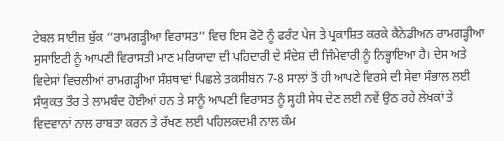ਟੇਬਲ ਸਾਈਜ਼ ਬੁੱਕ ‘’ਰਾਮਗੜ੍ਹੀਆ ਵਿਰਾਸਤ’’ ਵਿਚ ਇਸ ਫੋਟੋ ਨੂੰ ਫਰੰਟ ਪੇਜ ਤੇ ਪ੍ਰਕਾਸ਼ਿਤ ਕਰਕੇ ਕੈਨੇਡੀਅਨ ਰਾਮਗੜ੍ਹੀਆ ਸੁਸਾਇਟੀ ਨੂੰ ਆਪਣੀ ਵਿਰਾਸਤੀ ਮਾਣ ਮਰਿਯਾਦਾ ਦੀ ਪਹਿਦਾਰੀ ਦੇ ਸੰਦੇਸ਼ ਦੀ ਜਿੰਮੇਵਾਰੀ ਨੂੰ ਨਿਭ੍ਹਾਇਆ ਹੈ। ਦੇਸ ਅਤੇ ਵਿਦੇਸਾਂ ਵਿਚਲੀਆਂ ਰਾਮਗੜ੍ਹੀਆ ਸੰਸ਼ਥਾਵਾਂ ਪਿਛਲੇ ਤਕਸੀਬਨ 7-8 ਸਾਲਾਂ ਤੋਂ ਹੀ ਆਪਣੇ ਵਿਰਸੇ ਦੀ ਸੇਵਾ ਸੰਭਾਲ ਲਈ ਸੰਯੁਕਤ ਤੌਰ ਤੇ ਲਾਮਬੰਦ ਹੋਈਆਂ ਹਨ ਤੇ ਸਾਨੂੰ ਆਪਣੀ ਵਿਰਾਸਤ ਨੂੰ ਸ੍ਹਹੀ ਸੇਧ ਦੇਣ ਲਈ ਨਵੇਂ ਉਠ ਰਹੇ ਲੇਖਕਾਂ ਤੇ ਵਿਦਵਾਨਾਂ ਨਾਲ ਰਾਬਤਾ ਕਰਨ ਤੇ ਰੱਖਣ ਲਈ ਪਹਿਲਕਦਮੀ ਨਾਲ ਕੰਮ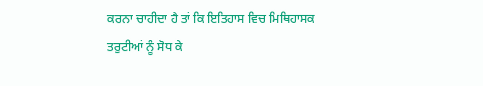ਕਰਨਾ ਚਾਹੀਦਾ ਹੈ ਤਾਂ ਕਿ ਇਤਿਹਾਸ ਵਿਚ ਮਿਥਿਹਾਸਕ ਤਰੁਟੀਆਂ ਨੂੰ ਸੋਧ ਕੇ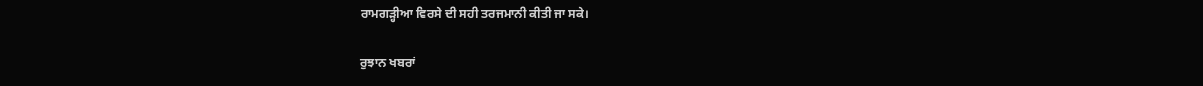ਰਾਮਗੜ੍ਹੀਆ ਵਿਰਸੇ ਦੀ ਸਹੀ ਤਰਜਮਾਨੀ ਕੀਤੀ ਜਾ ਸਕੇ।

ਰੁਝਾਨ ਖਬਰਾਂ